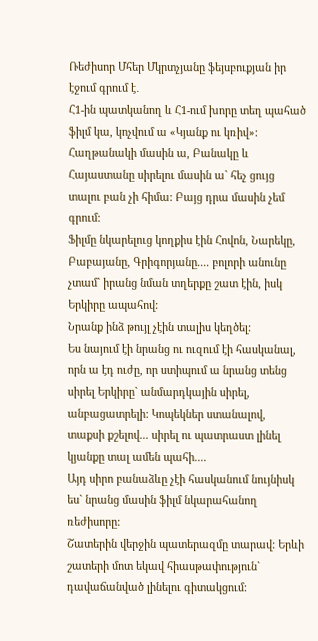Ռեժիսոր Մհեր Մկրտչյանը ֆեյսբուքյան իր էջում գրում է․
Հ1-ին պատկանող և Հ1-ում խորը տեղ պահած ֆիլմ կա, կոչվում ա «Կյանք ու կռիվ»: Հաղթանակի մասին ա, Բանակը և Հայաստանը սիրելու մասին ա` հեչ ցույց տալու բան չի հիմա: Բայց դրա մասին չեմ գրում:
Ֆիլմը նկարելուց կողքիս էին Հովոն, Նարեկը, Բաբայանը, Գրիգորյանը.... բոլորի անունը չտամ` իրանց նման տղերքը շատ էին, իսկ Երկիրը ապահով:
Նրանք ինձ թույլ չէին տալիս կեղծել:
Ես նայում էի նրանց ու ուզում էի հասկանալ, որն ա էդ ուժը, որ ստիպում ա նրանց տենց սիրել Երկիրը` անմարդկային սիրել, անբացատրելի: Կոպեկներ ստանալով, տաքսի քշելով... սիրել ու պատրաստ լինել կյանքը տալ ամեն պահի....
Այդ սիրո բանաձևը չէի հասկանում նույնիսկ ես` նրանց մասին ֆիլմ նկարահանող ռեժիսորը:
Շատերին վերջին պատերազմը տարավ: Երևի շատերի մոտ եկավ հիասթափություն` դավաճանված լինելու գիտակցում: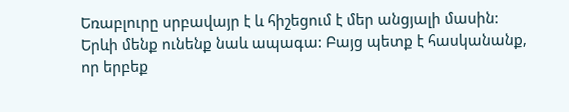Եռաբլուրը սրբավայր է և հիշեցում է մեր անցյալի մասին:
Երևի մենք ունենք նաև ապագա: Բայց պետք է հասկանանք, որ երբեք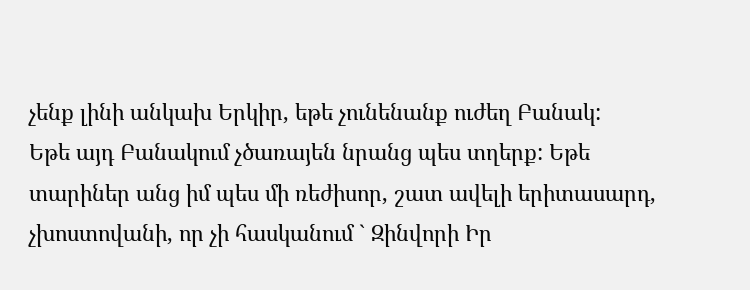չենք լինի անկախ Երկիր, եթե չունենանք ուժեղ Բանակ:
Եթե այդ Բանակում չծառայեն նրանց պես տղերք: Եթե տարիներ անց իմ պես մի ռեժիսոր, շատ ավելի երիտասարդ, չխոստովանի, որ չի հասկանում ` Զինվորի Իր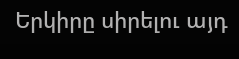Երկիրը սիրելու այդ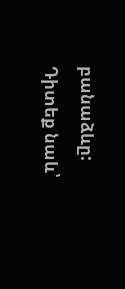բանաձևը:
Դիտեք նաև՝